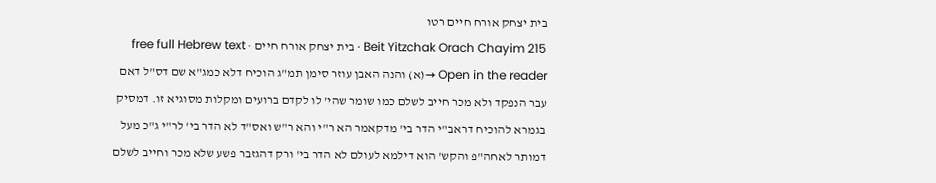בית יצחק אורח חיים רטו
Beit Yitzchak Orach Chayim 215 · בית יצחק אורח חיים · free full Hebrew text
Open in the reader →(א) והנה האבן עוזר סימן תמ"ג הוכיח דלא כמג"א שם דס"ל דאם עבר הנפקד ולא מכר חייב לשלם כמו שומר שהי' לו לקדם ברועים ומקלות מסוגיא זו. דמסיק בגמרא להוכיח דראב"י הדר בי' מדקאמר הא ר"י והא ר"ש ואס"ד לא הדר בי' לר"י ג"כ מעל דמותר לאחה"פ והקש' הוא דילמא לעולם לא הדר בי' ורק דהגזבר פשע שלא מכר וחייב לשלם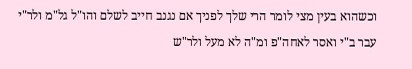וכשהוא בעין מצי לומר הרי שלך לפניך אם נגנב חייב לשלם והו"ל גל"מ ולר"י עבר ב"י ואסר לאחה"פ ומ"ה לא מעל ולר"ש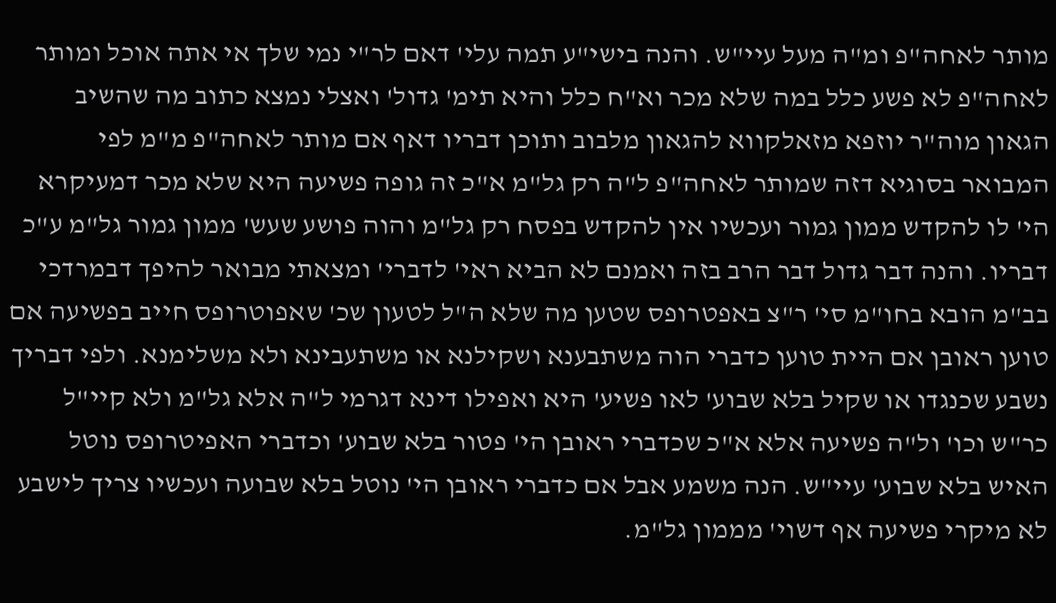מותר לאחה"פ ומ"ה מעל עיי"ש. והנה בישי"ע תמה עלי' דאם לר"י נמי שלך אי אתה אוכל ומותר לאחה"פ לא פשע כלל במה שלא מכר וא"ח כלל והיא תימ' גדול' ואצלי נמצא כתוב מה שהשיב הגאון מוה"ר יוזפא מזאלקווא להגאון מלבוב ותוכן דבריו דאף אם מותר לאחה"פ מ"מ לפי המבואר בסוגיא דזה שמותר לאחה"פ ל"ה רק גל"מ א"כ זה גופה פשיעה היא שלא מכר דמעיקרא הי' לו להקדש ממון גמור ועכשיו אין להקדש בפסח רק גל"מ והוה פושע שעש' ממון גמור גל"מ ע"כ דבריו. והנה דבר גדול דבר הרב בזה ואמנם לא הביא ראי' לדברי' ומצאתי מבואר להיפך דבמרדכי בב"מ הובא בחו"מ סי' ר"צ באפטרופס שטען מה שלא ה"ל לטעון שכ' שאפוטרופס חייב בפשיעה אם טוען ראובן אם היית טוען כדברי הוה משתבענא ושקילנא או משתעבינא ולא משלימנא. ולפי דבריך נשבע שכנגדו או שקיל בלא שבוע' לאו פשיע' היא ואפילו דינא דגרמי ל"ה אלא גל"מ ולא קיי"ל כר"ש וכו' ול"ה פשיעה אלא א"כ שכדברי ראובן הי' פטור בלא שבוע' וכדברי האפיטרופס נוטל האיש בלא שבוע' עיי"ש. הנה משמע אבל אם כדברי ראובן הי' נוטל בלא שבועה ועכשיו צריך לישבע לא מיקרי פשיעה אף דשוי' מממון גל"מ.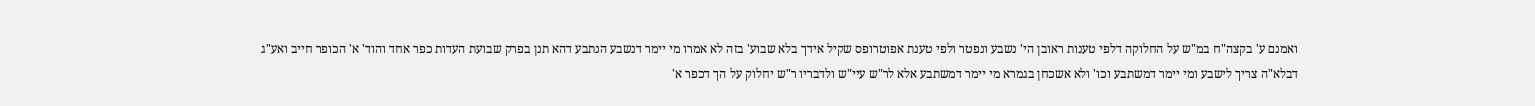ואמנם ע' בקצה"ח במ"ש על החלוקה דלפי טענות ראובן הי' נשבע ונפטר ולפי טענת אפוטרופס שקיל אידך בלא שבוע' בזה לא אמרו מי יימר דנשבע הנתבע דהא תנן בפרק שבועת העדות כפר אחד והוד' א' הכופר חייב ואע"ג דבלא"ה צריך לישבע ומי יימר דמשתבע וכו' ולא אשכחן בגמרא מי יימר דמשתבע אלא לר"ש עיי"ש ולדבריו ר"ש יחלוק על הך דכפר א'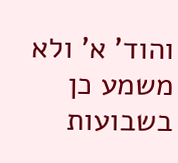והוד' א' ולא משמע כן בשבועות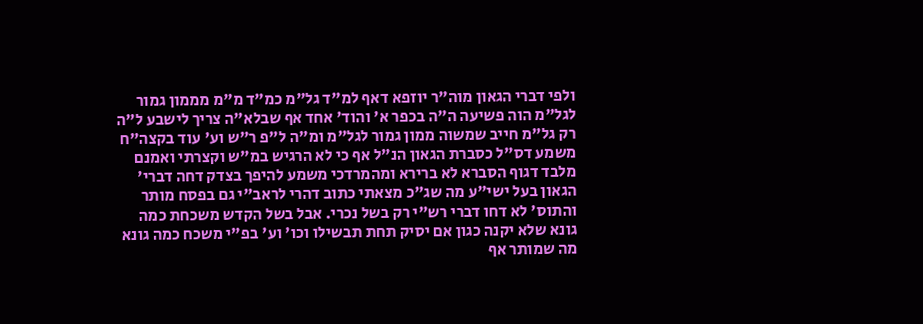ולפי דברי הגאון מוה"ר יוזפא דאף למ"ד גל"מ כמ"ד מ"מ מממון גמור לגל"מ הוה פשיעה ה"ה בכפר א' והוד' אחד אף שבלא"ה צריך לישבע ל"ה רק גל"מ חייב שמשוה ממון גמור לגל"מ ומ"ה ל"פ ר"ש וע' עוד בקצה"ח משמע דס"ל כסברת הגאון הנ"ל אף כי לא הרגיש במ"ש וקצרתי ואמנם מלבד דגוף הסברא לא ברירא ומהמרדכי משמע להיפך בצדק דחה דברי' הגאון בעל ישי"ע מה שג"כ מצאתי כתוב דהרי לראב"י גם בפסח מותר והתוס' לא דחו דברי רש"י רק בשל נכרי. אבל בשל הקדש משכחת כמה גונא שלא יקנה כגון אם יסיק תחת תבשילו וכו' וע' בפ"י משכח כמה גונא מה שמותר אף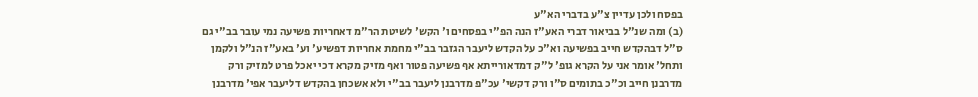בפסח ולכן עדיין צ"ע בדברי הא"ע
(ב) ומה שנ"ל בביאור דברי האע"ז הנה הפ"י בפסחים ו' הקש' לשיטת הר"מ דאחריות פשיעה נמי עובר בב"י גם ס"ל דבהקדש חייב בפשיעה וא"כ על הקדש ליעבר הגזבר בב"י מחמת אחריות דפשיע' וע' באע"ז הנ"ל ולקמן ותחל' אומר אני על הקרא גופ' ל"ק דמדאורייתא אף פשיעה פטור ואף מזיק מקרא דכי יאכל פרט למזיק ורק מדרבנן חייב וכ"כ בתומים ס"ו ורק דקשי' עכ"פ מדרבנן ליעבר בב"י ולא אשכחן בהקדש דליעבר אפי' מדרבנן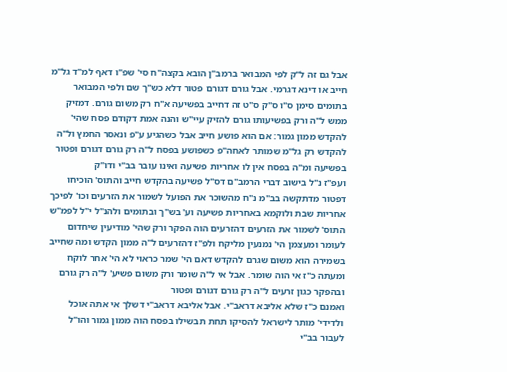אבל גם זה ל"ק לפי המבואר ברמב"ן הובא בקצה"ח סי' שפ"ו דאף למ"ד גל"מ חייב או דינא דגרמי. אבל גורם דגורם פטור דלא כש"ך שם ולפי המבואר בתומים סימן ס"ו ס"ק ס"ט זה דחייב בפשיעה א"ח רק משום גורם. דמזיק ממש ל"ה ורק בפשיעותו גורם להזיק עיי"ש והנה אמת דקודם פסח שהי' להקדש ממון גמור: אם הוא פושע חייב אבל כשהגיע ע"פ ונאסר החמץ ול"ה להקדש רק גל"מ שמותר לאחה"פ כשפושע בפסח ל"ה רק גורם דגורם ופטור בפשיעה ומ"ה בפסח אין לו אחריות פשיעה ואינו עובר בב"י ודו"ק
ועפ"ז נ"ל בישוב דברי הרמב"ם דס"ל פשיעה בהקדש חייב והתוס' הוכיחו דפטור מדתקשה בב"מ נ"ח מהשוכר את הפועל לשמור את הזרעים וכו' לפיכך אחריות שבת ולוקמא באחריות פשיעה וע' בש"ך ובתומים ולהנ"ל י"ל לפמ"ש התוס' לשמור את הזרעים דהזרעים הוה הפקר ורק שהי' מודיעין שיחדום לעומר ומעצמן הי' נמנעין מליקח ולפ"ז דהזרעים ל"ה ממון הקדש ומה שחייב בשמירה הוא משום שגרם להקדש דאם הי' שמר כראוי לא הי' אחר לוקח ומעתה כ"ז אי הוה שומר. אבל אי ל"ה שומר ורק משום פשיע' ל"ה רק גורם ובהפקר כגון זרעים ל"ה רק גורם דגורם ופטור
ואמנם כ"ז שלא אליבא דראב"י. אבל אליבא דראב"י דשלך אי אתה אוכל ולדידי' מותר לישראל להסיקו תחת תבשילו בפסח הוה ממון גמור והו"ל לעבור בב"י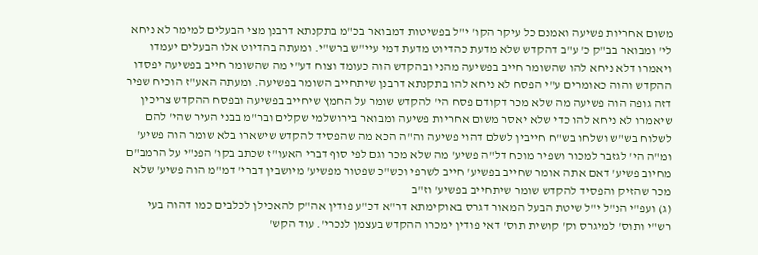משום אחריות פשיעה ואמנם כל עיקר הקו' י"ל בפשיטות דמבואר בכ"מ בתקנתא דרבנן מצי הבעלים למימר לא ניחא לי' ומבואר בב"ק כ' ע"ב דהקדש שלא מדעת כהדיוט מדעת דמי עיי"ש ברש"י. ומעתה בהדיוט אלו הבעלים יעמדו ויאמרו דלא ניחא להו שהשומר חייב בפשיעה מהני ובהקדש הוה כעומד וצוח דע"י מה שהשומר חייב בפשיעה יפסדו ההקדש והוה כאומרים ע"י הפסח לא ניחא להו בתקנתא דרבנן שיתחייב השומר בפשיעה. ומעתה האע"ז הוכיח שפיר דזה גופה הוה פשיעה מה שלא מכר דקודם פסח הי' להקדש שומר על החמץ שיחייב בפשיעה ובפסח ההקדש צריכין שיאמרו לא ניחא להו כדי שלא יאסר משום אחריות פשיעה ומבואר בירושלמי שקלים ובר"מ בבני העיר שהי' להם לשלוח בש"ש ושלחו בש"ח חייבין לשלם דהוי פשיעה וה"ה הכא מה שהפסיד להקדש שישארו בלא שומר הוה פשיע' ומ"ה הי' לגזבר למכור ושפיר מוכח דל"ה פשיע' מה שלא מכר וגם לפי סוף דברי האעו"ז שכתב בקו' הפנ"י על הרמב"ם מחיוב פשיע' דאם אתה אומר שחייב בפשיע' חייב לשרפי וכש"כ שפטור מפשיע' מיושבין דברי' דמ"מ הוה פשיע' שלא מכר שהזיק והפסיד להקדש שומר שיתחייב בפשיע' וז"ב
(ג) ועפ"י הנ"ל י"ל שיטת הבעל המאור דגרס באוקימתא דר"א דכ"ע פודין אה"ק להאכילן לכלבים כמו דהוה בעי רש"י ותוס' למיגרס וק' קושית תוס' דאי פודין ימכרו ההקדש בעצמן לנכרי'. עוד הקש'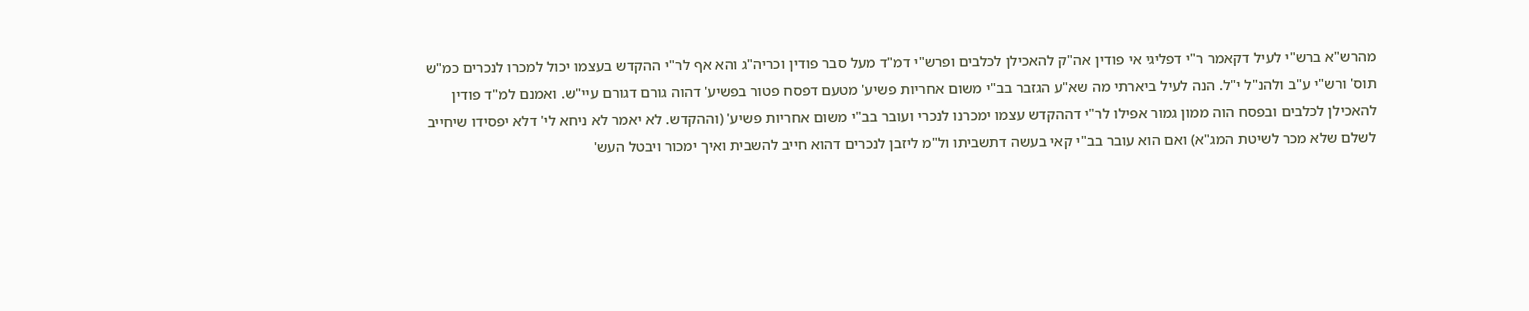מהרש"א ברש"י לעיל דקאמר ר"י דפליגי אי פודין אה"ק להאכילן לכלבים ופרש"י דמ"ד מעל סבר פודין וכריה"ג והא אף לר"י ההקדש בעצמו יכול למכרו לנכרים כמ"ש תוס' ורש"י ע"ב ולהנ"ל י"ל. הנה לעיל ביארתי מה שא"ע הגזבר בב"י משום אחריות פשיע' מטעם דפסח פטור בפשיע' דהוה גורם דגורם עיי"ש. ואמנם למ"ד פודין להאכילן לכלבים ובפסח הוה ממון גמור אפילו לר"י דההקדש עצמו ימכרנו לנכרי ועובר בב"י משום אחריות פשיע' (וההקדש. לא יאמר לא ניחא לי' דלא יפסידו שיחייב לשלם שלא מכר לשיטת המג"א) ואם הוא עובר בב"י קאי בעשה דתשביתו ול"מ ליזבן לנכרים דהוא חייב להשבית ואיך ימכור ויבטל העש'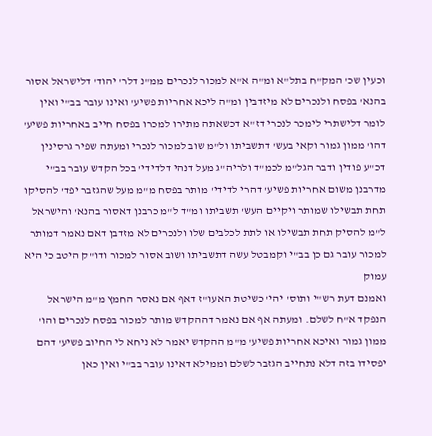וכעין שכ' המק"ח בתל"א ומ"ה א"א למכור לנכרים ממ"נ דלר' יהוד' דלישראל אסור בהנא' בפסח ולנכרים לא מיזדבין ומ"ה ליכא אחריות פשיע' ואינו עובר בב"י ואין לומר דלישתרי לימכר לנכרי דז"א דכשאתה מתירו למכרו בפסח חייב באחריות פשיע' דהו' ממון גמור וקאי בעש' דתשביתו ול"מ שוב למכור לנכרי ומעתה שפיר גרסינין דכ"ע פודין ודבר הגל"מ לכמ"ד ולריה"ג מעל דנהי דלדידי' בכל הקדש עובר בב"י מדרבנן משום אחריות פשיע' דהרי לדידי' מותר בפסח מ"מ מעל שהגזבר יפד' להסיקו תחת תבשילו שמותר ויקיים העש' תשביתו ומ"ד ל"מ כרבנן דאסור בהנא' והישראל ל"מ להסיק תחת תבשילו או לתת לכלבים שלו ולנכרים לא מזדבן דאם נאמר דמותר למכור עובר גם כן בב"י וקמבטל עשה דתשביתו ושוב אסור למכור ודו"ק היטב כי היא עמוק
ואמנם דעת רש"י ותוס' יהי' כשיטת האעו"ז דאף אם נאסר החמץ מ"מ הישראל הנפקד א"ח לשלם. ומעתה אף אם נאמר דההקדש מותר למכור בפסח לנכרים והו' ממון גמור ואיכא אחריות פשיע' מ"מ ההקדש יאמר לא ניחא לי החיוב פשיע' דהם יפסידו בזה דלא נתחייב הגזבר לשלם וממילא דאינו עובר בב"י ואין כאן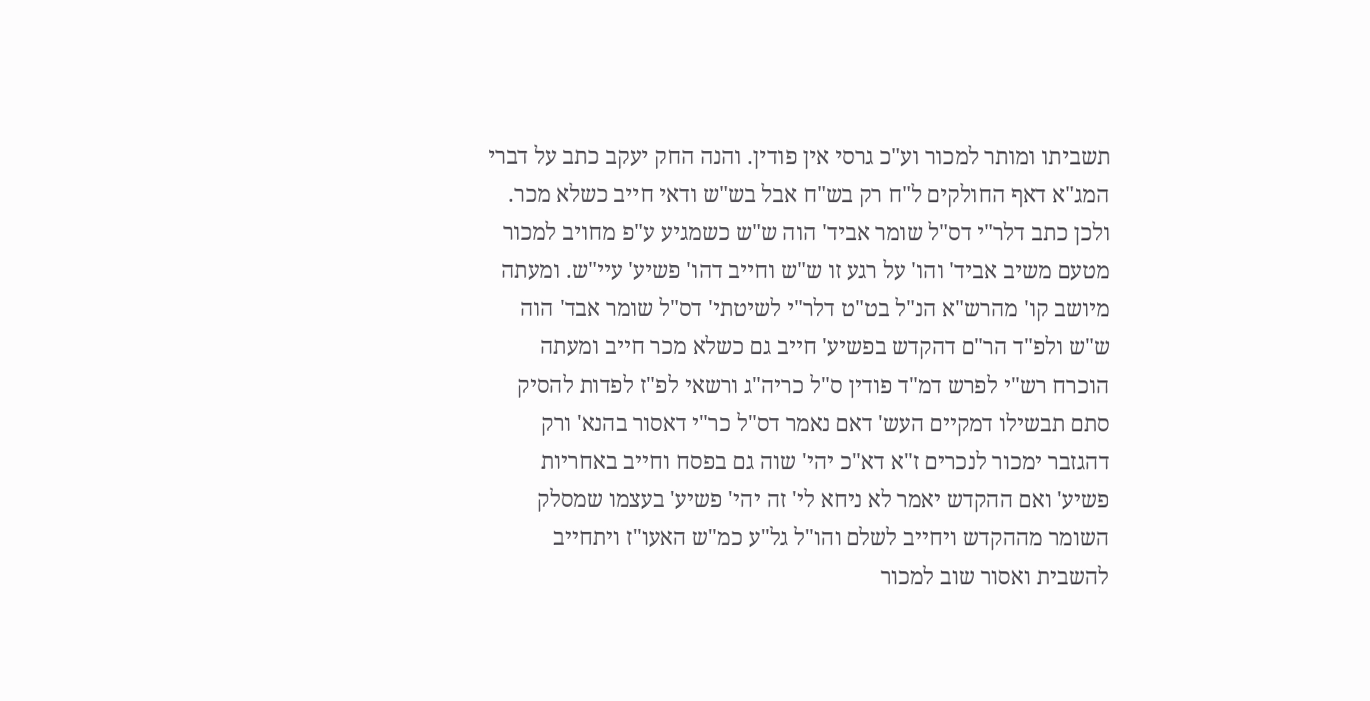תשביתו ומותר למכור וע"כ גרסי אין פודין. והנה החק יעקב כתב על דברי המג"א דאף החולקים ל"ח רק בש"ח אבל בש"ש ודאי חייב כשלא מכר. ולכן כתב דלר"י דס"ל שומר אביד' הוה ש"ש כשמגיע ע"פ מחויב למכור מטעם משיב אביד' והו' על רגע זו ש"ש וחייב דהו' פשיע' עיי"ש. ומעתה מיושב קו' מהרש"א הנ"ל בט"ט דלר"י לשיטתי' דס"ל שומר אבד' הוה ש"ש ולפ"ד הר"ם דהקדש בפשיע' חייב גם כשלא מכר חייב ומעתה הוכרח רש"י לפרש דמ"ד פודין ס"ל כריה"ג ורשאי לפ"ז לפדות להסיק סתם תבשילו דמקיים העש' דאם נאמר דס"ל כר"י דאסור בהנא' ורק דהגזבר ימכור לנכרים ז"א דא"כ יהי' שוה גם בפסח וחייב באחריות פשיע' ואם ההקדש יאמר לא ניחא לי' זה יהי' פשיע' בעצמו שמסלק השומר מההקדש ויחייב לשלם והו"ל גל"ע כמ"ש האעו"ז ויתחייב להשבית ואסור שוב למכור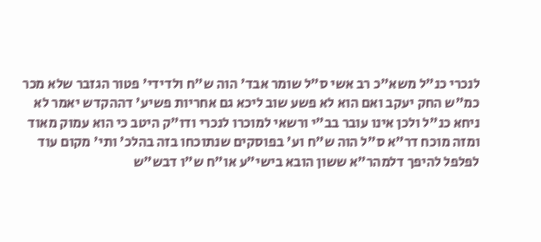לנכרי כנ"ל משא"כ רב אשי ס"ל שומר אבד' הוה ש"ח ולדידי' פטור הגזבר שלא מכר כמ"ש החק יעקב ואם הוא לא פשע שוב ליכא גם אחריות פשיע' דההקדש יאמר לא ניחא כנ"ל ולכן אינו עובר בב"י ורשאי למוכרו לנכרי ודו"ק היטב כי הוא עמוק מאוד ומזה מוכח דר"א ס"ל הוה ש"ח וע' בפוסקים שנתוכחו בזה בהלכ' ותי' מקום עוד לפלפל להיפך דלמהר"א ששון הובא בישי"ע או"ח ש"ו דבש"ש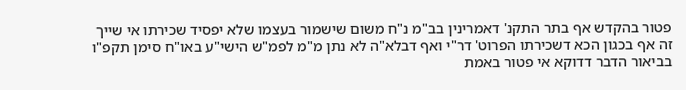פטור בהקדש אף בתר התקנ' דאמרינין בב"מ נ"ח משום שישמור בעצמו שלא יפסיד שכירתו אי שייך זה אף בכגון הכא דשכירתו הפרוט' דר"י ואף דבלא"ה לא נתן מ"מ לפמ"ש הישי"ע באו"ח סימן תקפ"ו בביאור הדבר דדוקא אי פטור באמת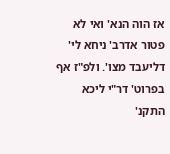אז הוה הנא' ואי לא פטור אדרב' ניחא לי' דליעבד מצו'. ולפ"ז אף בפרוט' דר"י ליכא התקנ'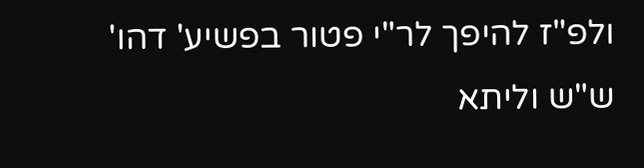ולפ"ז להיפך לר"י פטור בפשיע' דהו' ש"ש וליתא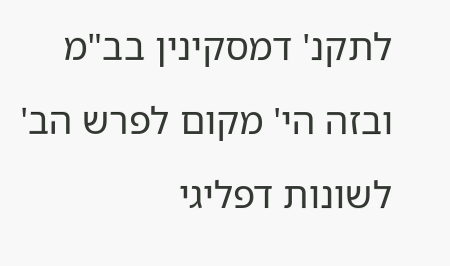לתקנ' דמסקינין בב"מ ובזה הי' מקום לפרש הב' לשונות דפליגי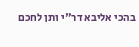בהכי אליבא דר"י ותן לחכם